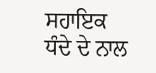ਸਹਾਇਕ ਧੰਦੇ ਦੇ ਨਾਲ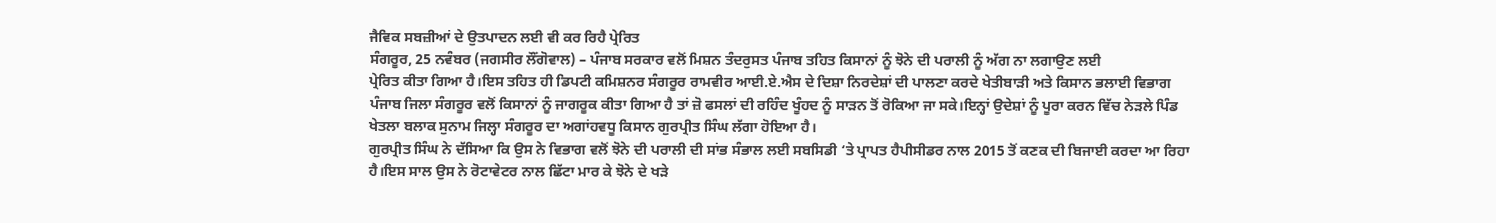ਜੈਵਿਕ ਸਬਜ਼ੀਆਂ ਦੇ ਉਤਪਾਦਨ ਲਈ ਵੀ ਕਰ ਰਿਹੈ ਪ੍ਰੇਰਿਤ
ਸੰਗਰੂਰ, 25 ਨਵੰਬਰ (ਜਗਸੀਰ ਲੌਂਗੋਵਾਲ) – ਪੰਜਾਬ ਸਰਕਾਰ ਵਲੋਂ ਮਿਸ਼ਨ ਤੰਦਰੁਸਤ ਪੰਜਾਬ ਤਹਿਤ ਕਿਸਾਨਾਂ ਨੂੰ ਝੋਨੇ ਦੀ ਪਰਾਲੀ ਨੂੰ ਅੱਗ ਨਾ ਲਗਾਉਣ ਲਈ
ਪ੍ਰੇਰਿਤ ਕੀਤਾ ਗਿਆ ਹੈ।ਇਸ ਤਹਿਤ ਹੀ ਡਿਪਟੀ ਕਮਿਸ਼ਨਰ ਸੰਗਰੂਰ ਰਾਮਵੀਰ ਆਈ.ਏ.ਐਸ ਦੇ ਦਿਸ਼ਾ ਨਿਰਦੇਸ਼ਾਂ ਦੀ ਪਾਲਣਾ ਕਰਦੇ ਖੇਤੀਬਾੜੀ ਅਤੇ ਕਿਸਾਨ ਭਲਾਈ ਵਿਭਾਗ ਪੰਜਾਬ ਜਿਲਾ ਸੰਗਰੂਰ ਵਲੋਂ ਕਿਸਾਨਾਂ ਨੂੰ ਜਾਗਰੂਕ ਕੀਤਾ ਗਿਆ ਹੈ ਤਾਂ ਜ਼ੋ ਫਸਲਾਂ ਦੀ ਰਹਿੰਦ ਖੂੰਹਦ ਨੂੰ ਸਾੜਨ ਤੋਂ ਰੋਕਿਆ ਜਾ ਸਕੇ।ਇਨ੍ਹਾਂ ਉਦੇਸ਼ਾਂ ਨੂੰ ਪੂਰਾ ਕਰਨ ਵਿੱਚ ਨੇੜਲੇ ਪਿੰਡ ਖੇਤਲਾ ਬਲਾਕ ਸੁਨਾਮ ਜਿਲ੍ਹਾ ਸੰਗਰੂਰ ਦਾ ਅਗਾਂਹਵਧੂ ਕਿਸਾਨ ਗੁਰਪ੍ਰੀਤ ਸਿੰਘ ਲੱਗਾ ਹੋਇਆ ਹੈ।
ਗੁਰਪ੍ਰੀਤ ਸਿੰਘ ਨੇ ਦੱਸਿਆ ਕਿ ਉਸ ਨੇ ਵਿਭਾਗ ਵਲੋਂ ਝੋਨੇ ਦੀ ਪਰਾਲੀ ਦੀ ਸਾਂਭ ਸੰਭਾਲ ਲਈ ਸਬਸਿਡੀ ‘ਤੇ ਪ੍ਰਾਪਤ ਹੈਪੀਸੀਡਰ ਨਾਲ 2015 ਤੋਂ ਕਣਕ ਦੀ ਬਿਜਾਈ ਕਰਦਾ ਆ ਰਿਹਾ ਹੈ।ਇਸ ਸਾਲ ਉਸ ਨੇ ਰੋਟਾਵੇਟਰ ਨਾਲ ਛਿੱਟਾ ਮਾਰ ਕੇ ਝੋਨੇ ਦੇ ਖੜੇ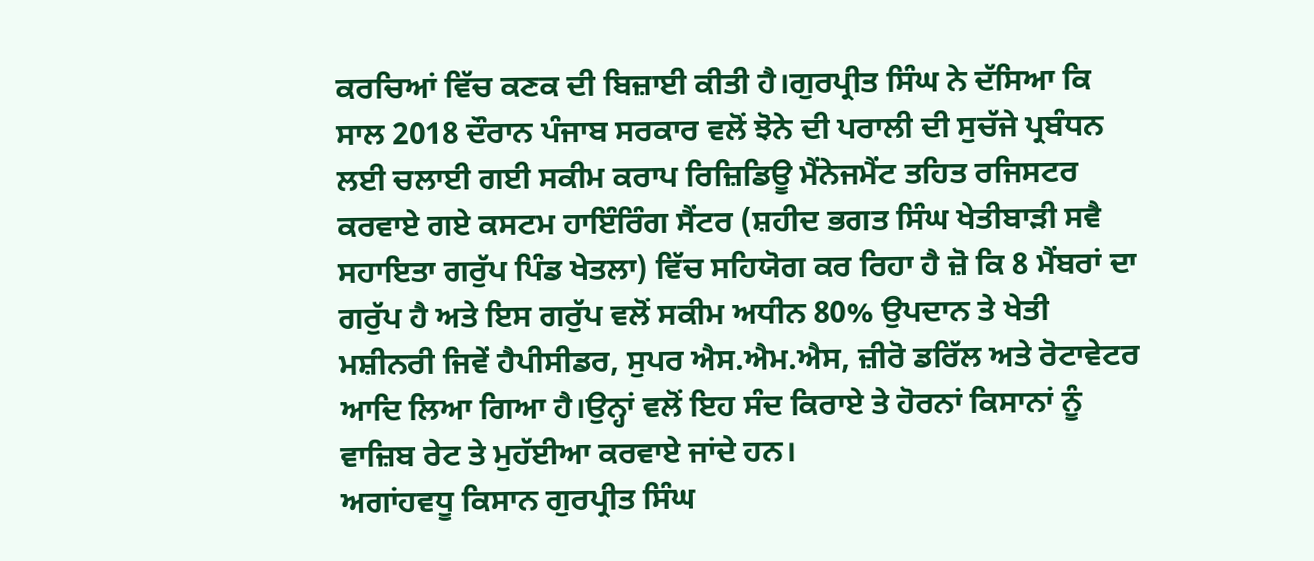ਕਰਚਿਆਂ ਵਿੱਚ ਕਣਕ ਦੀ ਬਿਜ਼ਾਈ ਕੀਤੀ ਹੈ।ਗੁਰਪ੍ਰੀਤ ਸਿੰਘ ਨੇ ਦੱਸਿਆ ਕਿ ਸਾਲ 2018 ਦੌਰਾਨ ਪੰਜਾਬ ਸਰਕਾਰ ਵਲੋਂ ਝੋਨੇ ਦੀ ਪਰਾਲੀ ਦੀ ਸੁਚੱਜੇ ਪ੍ਰਬੰਧਨ ਲਈ ਚਲਾਈ ਗਈ ਸਕੀਮ ਕਰਾਪ ਰਿਜ਼ਿਡਿਊ ਮੈਂਨੇਜਮੈਂਟ ਤਹਿਤ ਰਜਿਸਟਰ ਕਰਵਾਏ ਗਏ ਕਸਟਮ ਹਾਇੰਰਿੰਗ ਸੈਂਟਰ (ਸ਼ਹੀਦ ਭਗਤ ਸਿੰਘ ਖੇਤੀਬਾੜੀ ਸਵੈ ਸਹਾਇਤਾ ਗਰੁੱਪ ਪਿੰਡ ਖੇਤਲਾ) ਵਿੱਚ ਸਹਿਯੋਗ ਕਰ ਰਿਹਾ ਹੈ ਜ਼ੋ ਕਿ 8 ਮੈਂਬਰਾਂ ਦਾ ਗਰੁੱਪ ਹੈ ਅਤੇ ਇਸ ਗਰੁੱਪ ਵਲੋਂ ਸਕੀਮ ਅਧੀਨ 80% ਉਪਦਾਨ ਤੇ ਖੇਤੀ ਮਸ਼ੀਨਰੀ ਜਿਵੇਂ ਹੈਪੀਸੀਡਰ, ਸੁਪਰ ਐਸ.ਐਮ.ਐਸ, ਜ਼ੀਰੋ ਡਰਿੱਲ ਅਤੇ ਰੋਟਾਵੇਟਰ ਆਦਿ ਲਿਆ ਗਿਆ ਹੈ।ਉਨ੍ਹਾਂ ਵਲੋਂ ਇਹ ਸੰਦ ਕਿਰਾਏ ਤੇ ਹੋਰਨਾਂ ਕਿਸਾਨਾਂ ਨੂੰ ਵਾਜ਼ਿਬ ਰੇਟ ਤੇ ਮੁਹੱਈਆ ਕਰਵਾਏ ਜਾਂਦੇ ਹਨ।
ਅਗਾਂਹਵਧੂ ਕਿਸਾਨ ਗੁਰਪ੍ਰੀਤ ਸਿੰਘ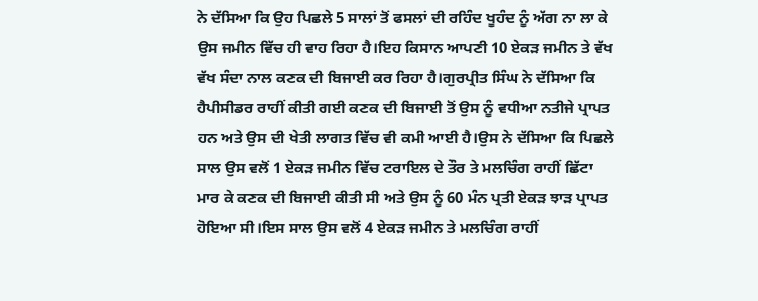ਨੇ ਦੱਸਿਆ ਕਿ ਉਹ ਪਿਛਲੇ 5 ਸਾਲਾਂ ਤੋਂ ਫਸਲਾਂ ਦੀ ਰਹਿੰਦ ਖੂਹੰਦ ਨੂੰ ਅੱਗ ਨਾ ਲਾ ਕੇ ਉਸ ਜਮੀਨ ਵਿੱਚ ਹੀ ਵਾਹ ਰਿਹਾ ਹੈ।ਇਹ ਕਿਸਾਨ ਆਪਣੀ 10 ਏਕੜ ਜਮੀਨ ਤੇ ਵੱਖ ਵੱਖ ਸੰਦਾ ਨਾਲ ਕਣਕ ਦੀ ਬਿਜਾਈ ਕਰ ਰਿਹਾ ਹੈ।ਗੁਰਪ੍ਰੀਤ ਸਿੰਘ ਨੇ ਦੱਸਿਆ ਕਿ ਹੈਪੀਸੀਡਰ ਰਾਹੀਂ ਕੀਤੀ ਗਈ ਕਣਕ ਦੀ ਬਿਜਾਈ ਤੋਂ ਉਸ ਨੂੰ ਵਧੀਆ ਨਤੀਜੇ ਪ੍ਰਾਪਤ ਹਨ ਅਤੇ ਉਸ ਦੀ ਖੇਤੀ ਲਾਗਤ ਵਿੱਚ ਵੀ ਕਮੀ ਆਈ ਹੈ।ਉਸ ਨੇ ਦੱਸਿਆ ਕਿ ਪਿਛਲੇ ਸਾਲ ਉਸ ਵਲੋਂ 1 ਏਕੜ ਜਮੀਨ ਵਿੱਚ ਟਰਾਇਲ ਦੇ ਤੌਰ ਤੇ ਮਲਚਿੰਗ ਰਾਹੀਂ ਛਿੱਟਾ ਮਾਰ ਕੇ ਕਣਕ ਦੀ ਬਿਜਾਈ ਕੀਤੀ ਸੀ ਅਤੇ ਉਸ ਨੂੰ 60 ਮੰਨ ਪ੍ਰਤੀ ਏਕੜ ਝਾੜ ਪ੍ਰਾਪਤ ਹੋਇਆ ਸੀ।ਇਸ ਸਾਲ ਉਸ ਵਲੋਂ 4 ਏਕੜ ਜਮੀਨ ਤੇ ਮਲਚਿੰਗ ਰਾਹੀਂ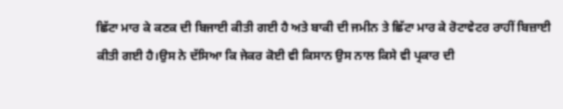ਛਿੱਟਾ ਮਾਰ ਕੇ ਕਣਕ ਦੀ ਬਿਜਾਈ ਕੀਤੀ ਗਈ ਹੈ ਅਤੇ ਬਾਕੀ ਦੀ ਜਮੀਨ ਤੇ ਛਿੱਟਾ ਮਾਰ ਕੇ ਰੋਟਾਵੇਟਰ ਰਾਹੀਂ ਬਿਜ਼ਾਈ ਕੀਤੀ ਗਈ ਹੈ।ਉਸ ਨੇ ਦੱਸਿਆ ਕਿ ਜੇਕਰ ਕੋਈ ਵੀ ਕਿਸਾਨ ਉਸ ਨਾਲ ਕਿਸੇ ਵੀ ਪ੍ਰਕਾਰ ਦੀ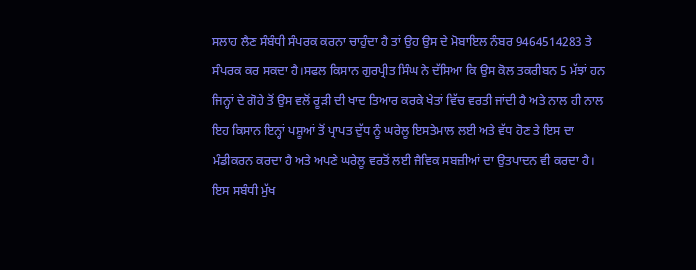ਸਲਾਹ ਲੈਣ ਸੰਬੰਧੀ ਸੰਪਰਕ ਕਰਨਾ ਚਾਹੁੰਦਾ ਹੈ ਤਾਂ ਉਹ ਉਸ ਦੇ ਮੋਬਾਇਲ ਨੰਬਰ 9464514283 ਤੇ ਸੰਪਰਕ ਕਰ ਸਕਦਾ ਹੈ।ਸਫਲ ਕਿਸਾਨ ਗੁਰਪ੍ਰੀਤ ਸਿੰਘ ਨੇ ਦੱਸਿਆ ਕਿ ਉਸ ਕੋਲ ਤਕਰੀਬਨ 5 ਮੱਝਾਂ ਹਨ ਜਿਨ੍ਹਾਂ ਦੇ ਗੋਹੇ ਤੋਂ ਉਸ ਵਲੋਂ ਰੂੜੀ ਦੀ ਖਾਦ ਤਿਆਰ ਕਰਕੇ ਖੇਤਾਂ ਵਿੱਚ ਵਰਤੀ ਜਾਂਦੀ ਹੈ ਅਤੇ ਨਾਲ ਹੀ ਨਾਲ ਇਹ ਕਿਸਾਨ ਇਨ੍ਹਾਂ ਪਸ਼ੂਆਂ ਤੋਂ ਪ੍ਰਾਪਤ ਦੁੱਧ ਨੂੰ ਘਰੇਲੂ ਇਸਤੇਮਾਲ ਲਈ ਅਤੇ ਵੱਧ ਹੋਣ ਤੇ ਇਸ ਦਾ ਮੰਡੀਕਰਨ ਕਰਦਾ ਹੈ ਅਤੇ ਅਪਣੇ ਘਰੇਲੂ ਵਰਤੋਂ ਲਈ ਜੈਵਿਕ ਸਬਜ਼ੀਆਂ ਦਾ ਉਤਪਾਦਨ ਵੀ ਕਰਦਾ ਹੈ।
ਇਸ ਸਬੰਧੀ ਮੁੱਖ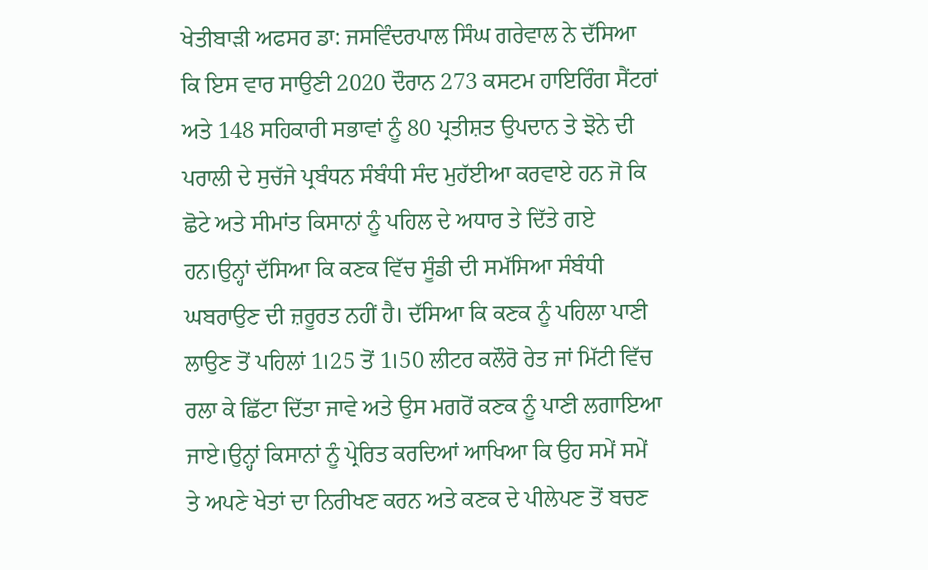ਖੇਤੀਬਾੜੀ ਅਫਸਰ ਡਾ: ਜਸਵਿੰਦਰਪਾਲ ਸਿੰਘ ਗਰੇਵਾਲ ਨੇ ਦੱਸਿਆ ਕਿ ਇਸ ਵਾਰ ਸਾਉਣੀ 2020 ਦੌਰਾਨ 273 ਕਸਟਮ ਹਾਇਰਿੰਗ ਸੈਂਟਰਾਂ ਅਤੇ 148 ਸਹਿਕਾਰੀ ਸਭਾਵਾਂ ਨੂੰ 80 ਪ੍ਰਤੀਸ਼ਤ ਉਪਦਾਨ ਤੇ ਝੋਨੇ ਦੀ ਪਰਾਲੀ ਦੇ ਸੁਚੱਜੇ ਪ੍ਰਬੰਧਨ ਸੰਬੰਧੀ ਸੰਦ ਮੁਹੱਈਆ ਕਰਵਾਏ ਹਨ ਜੋ ਕਿ ਛੋਟੇ ਅਤੇ ਸੀਮਾਂਤ ਕਿਸਾਨਾਂ ਨੂੰ ਪਹਿਲ ਦੇ ਅਧਾਰ ਤੇ ਦਿੱਤੇ ਗਏ ਹਨ।ਉਨ੍ਹਾਂ ਦੱਸਿਆ ਕਿ ਕਣਕ ਵਿੱਚ ਸੂੰਡੀ ਦੀ ਸਮੱਸਿਆ ਸੰਬੰਧੀ ਘਬਰਾਉਣ ਦੀ ਜ਼ਰੂਰਤ ਨਹੀਂ ਹੈ। ਦੱਸਿਆ ਕਿ ਕਣਕ ਨੂੰ ਪਹਿਲਾ ਪਾਣੀ ਲਾਉਣ ਤੋਂ ਪਹਿਲਾਂ 1।25 ਤੋਂ 1।50 ਲੀਟਰ ਕਲੌਰੋ ਰੇਤ ਜਾਂ ਮਿੱਟੀ ਵਿੱਚ ਰਲਾ ਕੇ ਛਿੱਟਾ ਦਿੱਤਾ ਜਾਵੇ ਅਤੇ ਉਸ ਮਗਰੋਂ ਕਣਕ ਨੂੰ ਪਾਣੀ ਲਗਾਇਆ ਜਾਏ।ਉਨ੍ਹਾਂ ਕਿਸਾਨਾਂ ਨੂੰ ਪ੍ਰੇਰਿਤ ਕਰਦਿਆਂ ਆਖਿਆ ਕਿ ਉਹ ਸਮੇਂ ਸਮੇਂ ਤੇ ਅਪਣੇ ਖੇਤਾਂ ਦਾ ਨਿਰੀਖਣ ਕਰਨ ਅਤੇ ਕਣਕ ਦੇ ਪੀਲੇਪਣ ਤੋਂ ਬਚਣ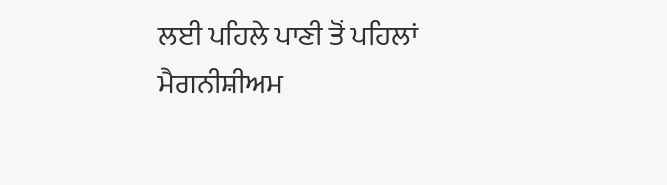ਲਈ ਪਹਿਲੇ ਪਾਣੀ ਤੋਂ ਪਹਿਲਾਂ ਮੈਗਨੀਸ਼ੀਅਮ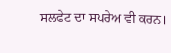ਸਲਫੇਟ ਦਾ ਸਪਰੇਅ ਵੀ ਕਰਨ।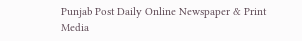Punjab Post Daily Online Newspaper & Print Media